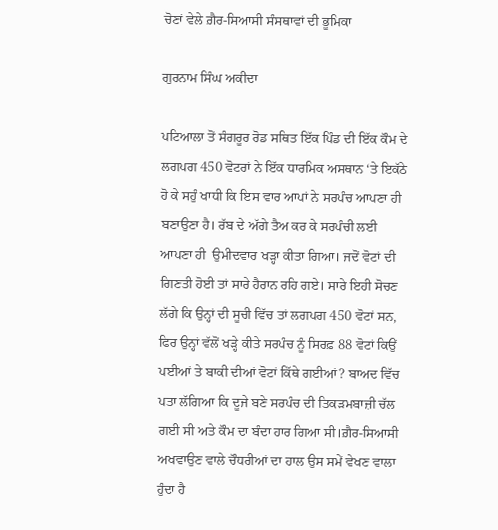ਚੋਣਾਂ ਵੇਲੇ ਗ਼ੈਰ-ਸਿਆਸੀ ਸੰਸਥਾਵਾਂ ਦੀ ਭੂਮਿਕਾ

ਗੁਰਨਾਮ ਸਿੰਘ ਅਕੀਦਾ

ਪਟਿਆਲਾ ਤੋਂ ਸੰਗਰੂਰ ਰੋਡ ਸਥਿਤ ਇੱਕ ਪਿੰਡ ਦੀ ਇੱਕ ਕੌਮ ਦੇ ਲਗਪਗ 450 ਵੋਟਰਾਂ ਨੇ ਇੱਕ ਧਾਰਮਿਕ ਅਸਥਾਨ ‘ਤੇ ਇਕੱਠੇ ਹੋ ਕੇ ਸਹੁੰ ਖਾਧੀ ਕਿ ਇਸ ਵਾਰ ਆਪਾਂ ਨੇ ਸਰਪੰਚ ਆਪਣਾ ਹੀ ਬਣਾਉਣਾ ਹੈ। ਰੱਬ ਦੇ ਅੱਗੇ ਤੈਅ ਕਰ ਕੇ ਸਰਪੰਚੀ ਲਈ ਆਪਣਾ ਹੀ  ਉਮੀਦਵਾਰ ਖੜ੍ਹਾ ਕੀਤਾ ਗਿਆ। ਜਦੋਂ ਵੋਟਾਂ ਦੀ ਗਿਣਤੀ ਹੋਈ ਤਾਂ ਸਾਰੇ ਹੈਰਾਨ ਰਹਿ ਗਏ। ਸਾਰੇ ਇਹੀ ਸੋਚਣ ਲੱਗੇ ਕਿ ਉਨ੍ਹਾਂ ਦੀ ਸੂਚੀ ਵਿੱਚ ਤਾਂ ਲਗਪਗ 450 ਵੋਟਾਂ ਸਨ, ਫਿਰ ਉਨ੍ਹਾਂ ਵੱਲੋਂ ਖੜ੍ਹੇ ਕੀਤੇ ਸਰਪੰਚ ਨੂੰ ਸਿਰਫ਼ 88 ਵੋਟਾਂ ਕਿਉਂ ਪਈਆਂ ਤੇ ਬਾਕੀ ਦੀਆਂ ਵੋਟਾਂ ਕਿੱਥੇ ਗਈਆਂ? ਬਾਅਦ ਵਿੱਚ ਪਤਾ ਲੱਗਿਆ ਕਿ ਦੂਜੇ ਬਣੇ ਸਰਪੰਚ ਦੀ ਤਿਕੜਮਬਾਜ਼ੀ ਚੱਲ ਗਈ ਸੀ ਅਤੇ ਕੌਮ ਦਾ ਬੰਦਾ ਹਾਰ ਗਿਆ ਸੀ।ਗ਼ੈਰ-ਸਿਆਸੀ ਅਖਵਾਉਣ ਵਾਲੇ ਚੌਧਰੀਆਂ ਦਾ ਹਾਲ ਉਸ ਸਮੇਂ ਵੇਖਣ ਵਾਲਾ ਹੁੰਦਾ ਹੈ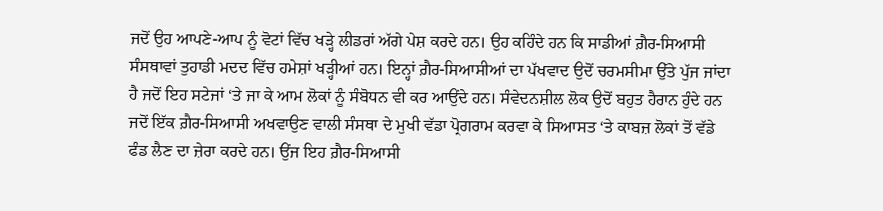ਜਦੋਂ ਉਹ ਆਪਣੇ-ਆਪ ਨੂੰ ਵੋਟਾਂ ਵਿੱਚ ਖੜ੍ਹੇ ਲੀਡਰਾਂ ਅੱਗੇ ਪੇਸ਼ ਕਰਦੇ ਹਨ। ਉਹ ਕਹਿੰਦੇ ਹਨ ਕਿ ਸਾਡੀਆਂ ਗ਼ੈਰ-ਸਿਆਸੀ ਸੰਸਥਾਵਾਂ ਤੁਹਾਡੀ ਮਦਦ ਵਿੱਚ ਹਮੇਸ਼ਾਂ ਖੜ੍ਹੀਆਂ ਹਨ। ਇਨ੍ਹਾਂ ਗ਼ੈਰ-ਸਿਆਸੀਆਂ ਦਾ ਪੱਖਵਾਦ ਉਦੋਂ ਚਰਮਸੀਮਾ ਉੱਤੇ ਪੁੱਜ ਜਾਂਦਾ ਹੈ ਜਦੋਂ ਇਹ ਸਟੇਜਾਂ ‘ਤੇ ਜਾ ਕੇ ਆਮ ਲੋਕਾਂ ਨੂੰ ਸੰਬੋਧਨ ਵੀ ਕਰ ਆਉਂਦੇ ਹਨ। ਸੰਵੇਦਨਸ਼ੀਲ ਲੋਕ ਉਦੋਂ ਬਹੁਤ ਹੈਰਾਨ ਹੁੰਦੇ ਹਨ ਜਦੋਂ ਇੱਕ ਗ਼ੈਰ-ਸਿਆਸੀ ਅਖਵਾਉਣ ਵਾਲੀ ਸੰਸਥਾ ਦੇ ਮੁਖੀ ਵੱਡਾ ਪ੍ਰੋਗਰਾਮ ਕਰਵਾ ਕੇ ਸਿਆਸਤ ‘ਤੇ ਕਾਬਜ਼ ਲੋਕਾਂ ਤੋਂ ਵੱਡੇ ਫੰਡ ਲੈਣ ਦਾ ਜ਼ੇਰਾ ਕਰਦੇ ਹਨ। ਉਂਜ ਇਹ ਗ਼ੈਰ-ਸਿਆਸੀ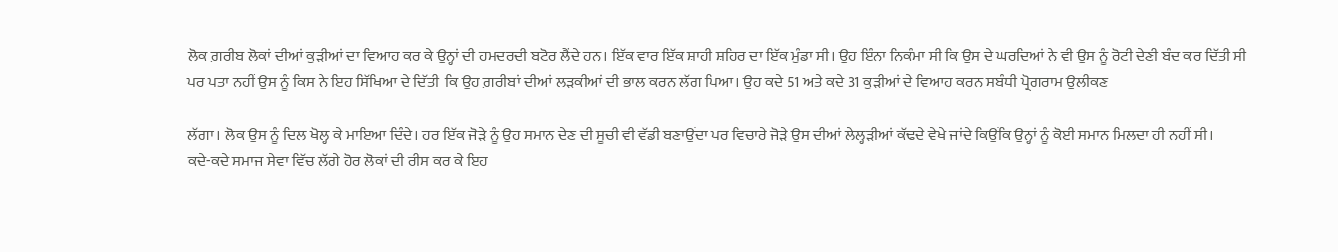ਲੋਕ ਗ਼ਰੀਬ ਲੋਕਾਂ ਦੀਆਂ ਕੁੜੀਆਂ ਦਾ ਵਿਆਹ ਕਰ ਕੇ ਉਨ੍ਹਾਂ ਦੀ ਹਮਦਰਦੀ ਬਟੋਰ ਲੈਂਦੇ ਹਨ। ਇੱਕ ਵਾਰ ਇੱਕ ਸ਼ਾਹੀ ਸ਼ਹਿਰ ਦਾ ਇੱਕ ਮੁੰਡਾ ਸੀ। ਉਹ ਇੰਨਾ ਨਿਕੰਮਾ ਸੀ ਕਿ ਉਸ ਦੇ ਘਰਦਿਆਂ ਨੇ ਵੀ ਉਸ ਨੂੰ ਰੋਟੀ ਦੇਣੀ ਬੰਦ ਕਰ ਦਿੱਤੀ ਸੀ ਪਰ ਪਤਾ ਨਹੀਂ ਉਸ ਨੂੰ ਕਿਸ ਨੇ ਇਹ ਸਿੱਖਿਆ ਦੇ ਦਿੱਤੀ  ਕਿ ਉਹ ਗ਼ਰੀਬਾਂ ਦੀਆਂ ਲੜਕੀਆਂ ਦੀ ਭਾਲ ਕਰਨ ਲੱਗ ਪਿਆ। ਉਹ ਕਦੇ 51 ਅਤੇ ਕਦੇ 31 ਕੁੜੀਆਂ ਦੇ ਵਿਆਹ ਕਰਨ ਸਬੰਧੀ ਪ੍ਰੋਗਰਾਮ ਉਲੀਕਣ

ਲੱਗਾ। ਲੋਕ ਉਸ ਨੂੰ ਦਿਲ ਖੋਲ੍ਹ ਕੇ ਮਾਇਆ ਦਿੰਦੇ। ਹਰ ਇੱਕ ਜੋੜੇ ਨੂੰ ਉਹ ਸਮਾਨ ਦੇਣ ਦੀ ਸੂਚੀ ਵੀ ਵੱਡੀ ਬਣਾਉਂਦਾ ਪਰ ਵਿਚਾਰੇ ਜੋੜੇ ਉਸ ਦੀਆਂ ਲੇਲ੍ਹੜੀਆਂ ਕੱਢਦੇ ਵੇਖੇ ਜਾਂਦੇ ਕਿਉਂਕਿ ਉਨ੍ਹਾਂ ਨੂੰ ਕੋਈ ਸਮਾਨ ਮਿਲਦਾ ਹੀ ਨਹੀਂ ਸੀ।
ਕਦੇ-ਕਦੇ ਸਮਾਜ ਸੇਵਾ ਵਿੱਚ ਲੱਗੇ ਹੋਰ ਲੋਕਾਂ ਦੀ ਰੀਸ ਕਰ ਕੇ ਇਹ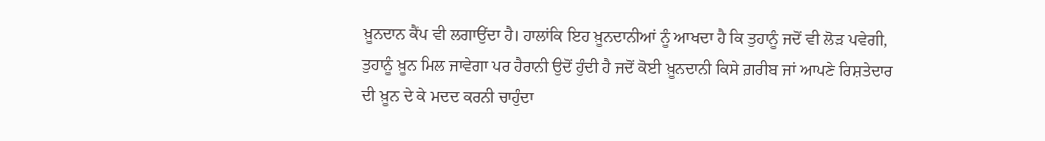ਖ਼ੂਨਦਾਨ ਕੈਂਪ ਵੀ ਲਗਾਉਂਦਾ ਹੈ। ਹਾਲਾਂਕਿ ਇਹ ਖ਼ੂਨਦਾਨੀਆਂ ਨੂੰ ਆਖਦਾ ਹੈ ਕਿ ਤੁਹਾਨੂੰ ਜਦੋਂ ਵੀ ਲੋੜ ਪਵੇਗੀ, ਤੁਹਾਨੂੰ ਖ਼ੂਨ ਮਿਲ ਜਾਵੇਗਾ ਪਰ ਹੈਰਾਨੀ ਉਦੋਂ ਹੁੰਦੀ ਹੈ ਜਦੋਂ ਕੋਈ ਖ਼ੂਨਦਾਨੀ ਕਿਸੇ ਗ਼ਰੀਬ ਜਾਂ ਆਪਣੇ ਰਿਸ਼ਤੇਦਾਰ ਦੀ ਖ਼ੂਨ ਦੇ ਕੇ ਮਦਦ ਕਰਨੀ ਚਾਹੁੰਦਾ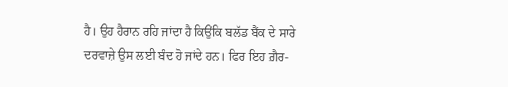ਹੈ। ਉਹ ਹੈਰਾਨ ਰਹਿ ਜਾਂਦਾ ਹੈ ਕਿਉਂਕਿ ਬਲੱਡ ਬੈਂਕ ਦੇ ਸਾਰੇ ਦਰਵਾਜ਼ੇ ਉਸ ਲਈ ਬੰਦ ਹੋ ਜਾਂਦੇ ਹਨ। ਫਿਰ ਇਹ ਗ਼ੈਰ-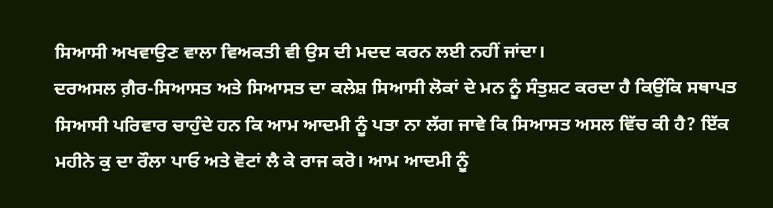ਸਿਆਸੀ ਅਖਵਾਉਣ ਵਾਲਾ ਵਿਅਕਤੀ ਵੀ ਉਸ ਦੀ ਮਦਦ ਕਰਨ ਲਈ ਨਹੀਂ ਜਾਂਦਾ।
ਦਰਅਸਲ ਗ਼ੈਰ-ਸਿਆਸਤ ਅਤੇ ਸਿਆਸਤ ਦਾ ਕਲੇਸ਼ ਸਿਆਸੀ ਲੋਕਾਂ ਦੇ ਮਨ ਨੂੰ ਸੰਤੁਸ਼ਟ ਕਰਦਾ ਹੈ ਕਿਉਂਕਿ ਸਥਾਪਤ ਸਿਆਸੀ ਪਰਿਵਾਰ ਚਾਹੁੰਦੇ ਹਨ ਕਿ ਆਮ ਆਦਮੀ ਨੂੰ ਪਤਾ ਨਾ ਲੱਗ ਜਾਵੇ ਕਿ ਸਿਆਸਤ ਅਸਲ ਵਿੱਚ ਕੀ ਹੈ? ਇੱਕ ਮਹੀਨੇ ਕੁ ਦਾ ਰੌਲਾ ਪਾਓ ਅਤੇ ਵੋਟਾਂ ਲੈ ਕੇ ਰਾਜ ਕਰੋ। ਆਮ ਆਦਮੀ ਨੂੰ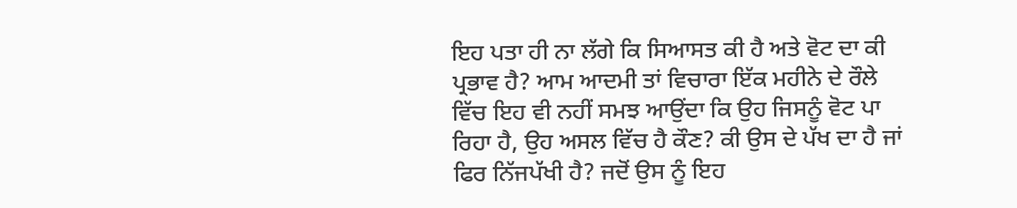ਇਹ ਪਤਾ ਹੀ ਨਾ ਲੱਗੇ ਕਿ ਸਿਆਸਤ ਕੀ ਹੈ ਅਤੇ ਵੋਟ ਦਾ ਕੀ ਪ੍ਰਭਾਵ ਹੈ? ਆਮ ਆਦਮੀ ਤਾਂ ਵਿਚਾਰਾ ਇੱਕ ਮਹੀਨੇ ਦੇ ਰੌਲੇ ਵਿੱਚ ਇਹ ਵੀ ਨਹੀਂ ਸਮਝ ਆਉਂਦਾ ਕਿ ਉਹ ਜਿਸਨੂੰ ਵੋਟ ਪਾ ਰਿਹਾ ਹੈ, ਉਹ ਅਸਲ ਵਿੱਚ ਹੈ ਕੌਣ? ਕੀ ਉਸ ਦੇ ਪੱਖ ਦਾ ਹੈ ਜਾਂ ਫਿਰ ਨਿੱਜਪੱਖੀ ਹੈ? ਜਦੋਂ ਉਸ ਨੂੰ ਇਹ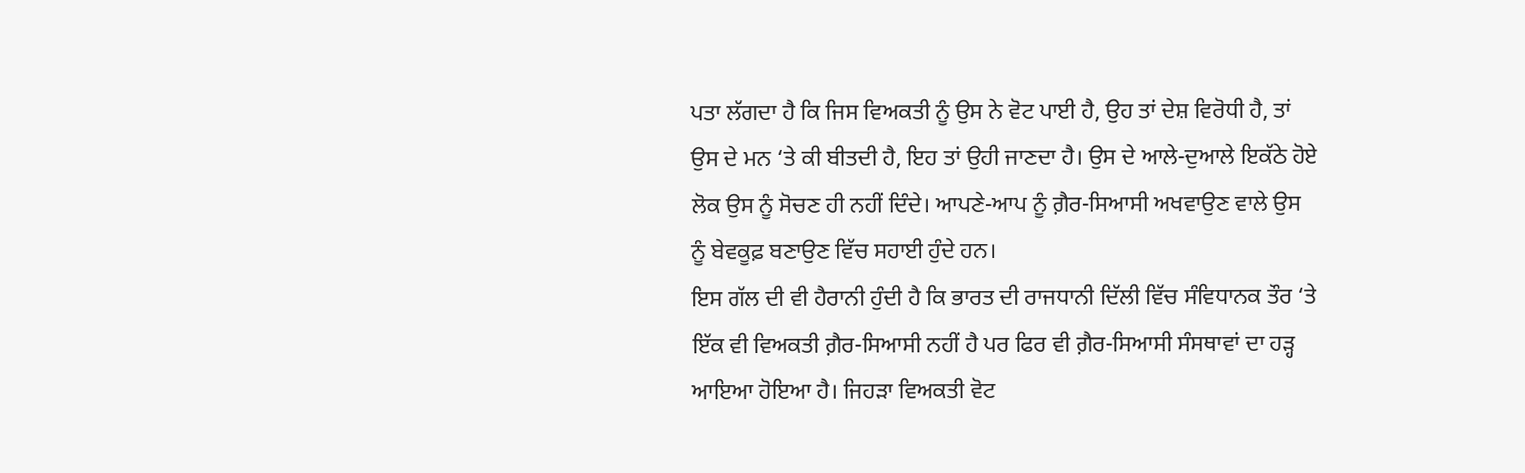ਪਤਾ ਲੱਗਦਾ ਹੈ ਕਿ ਜਿਸ ਵਿਅਕਤੀ ਨੂੰ ਉਸ ਨੇ ਵੋਟ ਪਾਈ ਹੈ, ਉਹ ਤਾਂ ਦੇਸ਼ ਵਿਰੋਧੀ ਹੈ, ਤਾਂ ਉਸ ਦੇ ਮਨ ‘ਤੇ ਕੀ ਬੀਤਦੀ ਹੈ, ਇਹ ਤਾਂ ਉਹੀ ਜਾਣਦਾ ਹੈ। ਉਸ ਦੇ ਆਲੇ-ਦੁਆਲੇ ਇਕੱਠੇ ਹੋਏ ਲੋਕ ਉਸ ਨੂੰ ਸੋਚਣ ਹੀ ਨਹੀਂ ਦਿੰਦੇ। ਆਪਣੇ-ਆਪ ਨੂੰ ਗ਼ੈਰ-ਸਿਆਸੀ ਅਖਵਾਉਣ ਵਾਲੇ ਉਸ ਨੂੰ ਬੇਵਕੂਫ਼ ਬਣਾਉਣ ਵਿੱਚ ਸਹਾਈ ਹੁੰਦੇ ਹਨ।
ਇਸ ਗੱਲ ਦੀ ਵੀ ਹੈਰਾਨੀ ਹੁੰਦੀ ਹੈ ਕਿ ਭਾਰਤ ਦੀ ਰਾਜਧਾਨੀ ਦਿੱਲੀ ਵਿੱਚ ਸੰਵਿਧਾਨਕ ਤੌਰ ‘ਤੇ ਇੱਕ ਵੀ ਵਿਅਕਤੀ ਗ਼ੈਰ-ਸਿਆਸੀ ਨਹੀਂ ਹੈ ਪਰ ਫਿਰ ਵੀ ਗ਼ੈਰ-ਸਿਆਸੀ ਸੰਸਥਾਵਾਂ ਦਾ ਹੜ੍ਹ ਆਇਆ ਹੋਇਆ ਹੈ। ਜਿਹੜਾ ਵਿਅਕਤੀ ਵੋਟ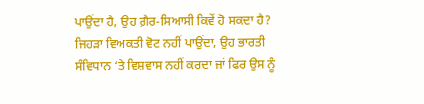ਪਾਉਂਦਾ ਹੈ, ਉਹ ਗ਼ੈਰ-ਸਿਆਸੀ ਕਿਵੇਂ ਹੋ ਸਕਦਾ ਹੈ? ਜਿਹੜਾ ਵਿਅਕਤੀ ਵੋਟ ਨਹੀਂ ਪਾਉਂਦਾ, ਉਹ ਭਾਰਤੀ ਸੰਵਿਧਾਨ ‘ਤੇ ਵਿਸ਼ਵਾਸ ਨਹੀਂ ਕਰਦਾ ਜਾਂ ਫਿਰ ਉਸ ਨੂੰ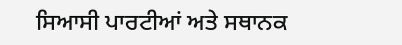ਸਿਆਸੀ ਪਾਰਟੀਆਂ ਅਤੇ ਸਥਾਨਕ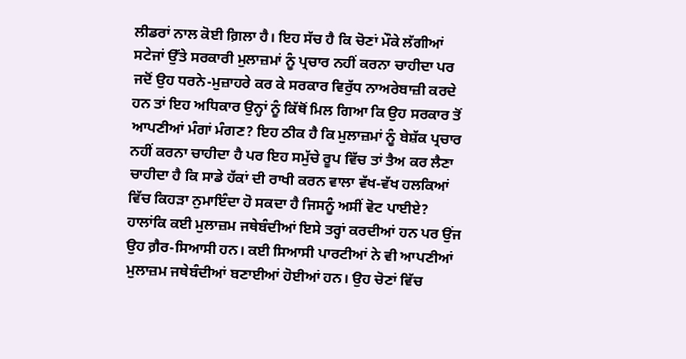ਲੀਡਰਾਂ ਨਾਲ ਕੋਈ ਗ਼ਿਲਾ ਹੈ। ਇਹ ਸੱਚ ਹੈ ਕਿ ਚੋਣਾਂ ਮੌਕੇ ਲੱਗੀਆਂ ਸਟੇਜਾਂ ਉੱਤੇ ਸਰਕਾਰੀ ਮੁਲਾਜ਼ਮਾਂ ਨੂੰ ਪ੍ਰਚਾਰ ਨਹੀਂ ਕਰਨਾ ਚਾਹੀਦਾ ਪਰ ਜਦੋਂ ਉਹ ਧਰਨੇ-ਮੁਜ਼ਾਹਰੇ ਕਰ ਕੇ ਸਰਕਾਰ ਵਿਰੁੱਧ ਨਾਅਰੇਬਾਜ਼ੀ ਕਰਦੇ ਹਨ ਤਾਂ ਇਹ ਅਧਿਕਾਰ ਉਨ੍ਹਾਂ ਨੂੰ ਕਿੱਥੋਂ ਮਿਲ ਗਿਆ ਕਿ ਉਹ ਸਰਕਾਰ ਤੋਂ ਆਪਣੀਆਂ ਮੰਗਾਂ ਮੰਗਣ? ਇਹ ਠੀਕ ਹੈ ਕਿ ਮੁਲਾਜ਼ਮਾਂ ਨੂੰ ਬੇਸ਼ੱਕ ਪ੍ਰਚਾਰ ਨਹੀਂ ਕਰਨਾ ਚਾਹੀਦਾ ਹੈ ਪਰ ਇਹ ਸਮੁੱਚੇ ਰੂਪ ਵਿੱਚ ਤਾਂ ਤੈਅ ਕਰ ਲੈਣਾ ਚਾਹੀਦਾ ਹੈ ਕਿ ਸਾਡੇ ਹੱਕਾਂ ਦੀ ਰਾਖੀ ਕਰਨ ਵਾਲਾ ਵੱਖ-ਵੱਖ ਹਲਕਿਆਂ ਵਿੱਚ ਕਿਹੜਾ ਨੁਮਾਇੰਦਾ ਹੋ ਸਕਦਾ ਹੈ ਜਿਸਨੂੰ ਅਸੀਂ ਵੋਟ ਪਾਈਏ? ਹਾਲਾਂਕਿ ਕਈ ਮੁਲਾਜ਼ਮ ਜਥੇਬੰਦੀਆਂ ਇਸੇ ਤਰ੍ਹਾਂ ਕਰਦੀਆਂ ਹਨ ਪਰ ਉਂਜ ਉਹ ਗ਼ੈਰ-ਸਿਆਸੀ ਹਨ। ਕਈ ਸਿਆਸੀ ਪਾਰਟੀਆਂ ਨੇ ਵੀ ਆਪਣੀਆਂ ਮੁਲਾਜ਼ਮ ਜਥੇਬੰਦੀਆਂ ਬਣਾਈਆਂ ਹੋਈਆਂ ਹਨ। ਉਹ ਚੋਣਾਂ ਵਿੱਚ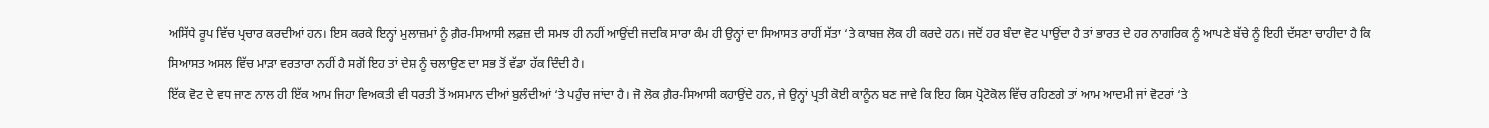ਅਸਿੱਧੇ ਰੂਪ ਵਿੱਚ ਪ੍ਰਚਾਰ ਕਰਦੀਆਂ ਹਨ। ਇਸ ਕਰਕੇ ਇਨ੍ਹਾਂ ਮੁਲਾਜ਼ਮਾਂ ਨੂੰ ਗ਼ੈਰ-ਸਿਆਸੀ ਲਫ਼ਜ਼ ਦੀ ਸਮਝ ਹੀ ਨਹੀਂ ਆਉਂਦੀ ਜਦਕਿ ਸਾਰਾ ਕੰਮ ਹੀ ਉਨ੍ਹਾਂ ਦਾ ਸਿਆਸਤ ਰਾਹੀਂ ਸੱਤਾ ‘ਤੇ ਕਾਬਜ਼ ਲੋਕ ਹੀ ਕਰਦੇ ਹਨ। ਜਦੋਂ ਹਰ ਬੰਦਾ ਵੋਟ ਪਾਉਂਦਾ ਹੈ ਤਾਂ ਭਾਰਤ ਦੇ ਹਰ ਨਾਗਰਿਕ ਨੂੰ ਆਪਣੇ ਬੱਚੇ ਨੂੰ ਇਹੀ ਦੱਸਣਾ ਚਾਹੀਦਾ ਹੈ ਕਿ ਸਿਆਸਤ ਅਸਲ ਵਿੱਚ ਮਾੜਾ ਵਰਤਾਰਾ ਨਹੀਂ ਹੈ ਸਗੋਂ ਇਹ ਤਾਂ ਦੇਸ਼ ਨੂੰ ਚਲਾਉਣ ਦਾ ਸਭ ਤੋਂ ਵੱਡਾ ਹੱਕ ਦਿੰਦੀ ਹੈ।
ਇੱਕ ਵੋਟ ਦੇ ਵਧ ਜਾਣ ਨਾਲ ਹੀ ਇੱਕ ਆਮ ਜਿਹਾ ਵਿਅਕਤੀ ਵੀ ਧਰਤੀ ਤੋਂ ਅਸਮਾਨ ਦੀਆਂ ਬੁਲੰਦੀਆਂ ‘ਤੇ ਪਹੁੰਚ ਜਾਂਦਾ ਹੈ। ਜੋ ਲੋਕ ਗ਼ੈਰ-ਸਿਆਸੀ ਕਹਾਉਂਦੇ ਹਨ, ਜੇ ਉਨ੍ਹਾਂ ਪ੍ਰਤੀ ਕੋਈ ਕਾਨੂੰਨ ਬਣ ਜਾਵੇ ਕਿ ਇਹ ਕਿਸ ਪ੍ਰੋਟੋਕੋਲ ਵਿੱਚ ਰਹਿਣਗੇ ਤਾਂ ਆਮ ਆਦਮੀ ਜਾਂ ਵੋਟਰਾਂ ‘ਤੇ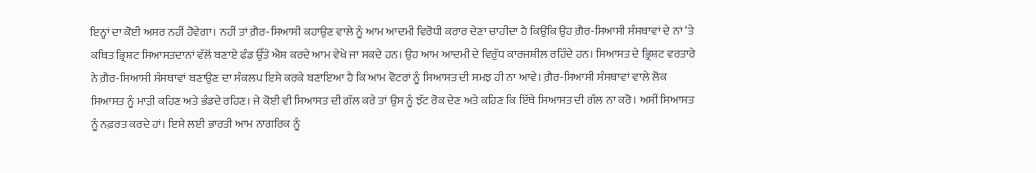ਇਨ੍ਹਾਂ ਦਾ ਕੋਈ ਅਸਰ ਨਹੀਂ ਹੋਵੇਗਾ। ਨਹੀਂ ਤਾਂ ਗ਼ੈਰ-ਸਿਆਸੀ ਕਹਾਉਣ ਵਾਲੇ ਨੂੰ ਆਮ ਆਦਮੀ ਵਿਰੋਧੀ ਕਰਾਰ ਦੇਣਾ ਚਾਹੀਦਾ ਹੈ ਕਿਉਂਕਿ ਉਹ ਗ਼ੈਰ-ਸਿਆਸੀ ਸੰਸਥਾਵਾਂ ਦੇ ਨਾਂ ‘ਤੇ ਕਥਿਤ ਭ੍ਰਿਸ਼ਟ ਸਿਆਸਤਦਾਨਾਂ ਵੱਲੋਂ ਬਣਾਏ ਫੰਡ ਉੱਤੇ ਐਸ਼ ਕਰਦੇ ਆਮ ਵੇਖੇ ਜਾ ਸਕਦੇ ਹਨ। ਉਹ ਆਮ ਆਦਮੀ ਦੇ ਵਿਰੁੱਧ ਕਾਰਜਸ਼ੀਲ ਰਹਿੰਦੇ ਹਨ। ਸਿਆਸਤ ਦੇ ਭ੍ਰਿਸ਼ਟ ਵਰਤਾਰੇ ਨੇ ਗ਼ੈਰ-ਸਿਆਸੀ ਸੰਸਥਾਵਾਂ ਬਣਾਉਣ ਦਾ ਸੰਕਲਪ ਇਸੇ ਕਰਕੇ ਬਣਾਇਆ ਹੈ ਕਿ ਆਮ ਵੋਟਰਾਂ ਨੂੰ ਸਿਆਸਤ ਦੀ ਸਮਝ ਹੀ ਨਾ ਆਵੇ। ਗ਼ੈਰ-ਸਿਆਸੀ ਸੰਸਥਾਵਾਂ ਵਾਲੇ ਲੋਕ ਸਿਆਸਤ ਨੂੰ ਮਾੜੀ ਕਹਿਣ ਅਤੇ ਭੰਡਦੇ ਰਹਿਣ। ਜੇ ਕੋਈ ਵੀ ਸਿਆਸਤ ਦੀ ਗੱਲ ਕਰੇ ਤਾਂ ਉਸ ਨੂੰ ਝੱਟ ਰੋਕ ਦੇਣ ਅਤੇ ਕਹਿਣ ਕਿ ਇੱਥੇ ਸਿਆਸਤ ਦੀ ਗੱਲ ਨਾ ਕਰੋ। ਅਸੀਂ ਸਿਆਸਤ ਨੂੰ ਨਫ਼ਰਤ ਕਰਦੇ ਹਾਂ। ਇਸੇ ਲਈ ਭਾਰਤੀ ਆਮ ਨਾਗਰਿਕ ਨੂੰ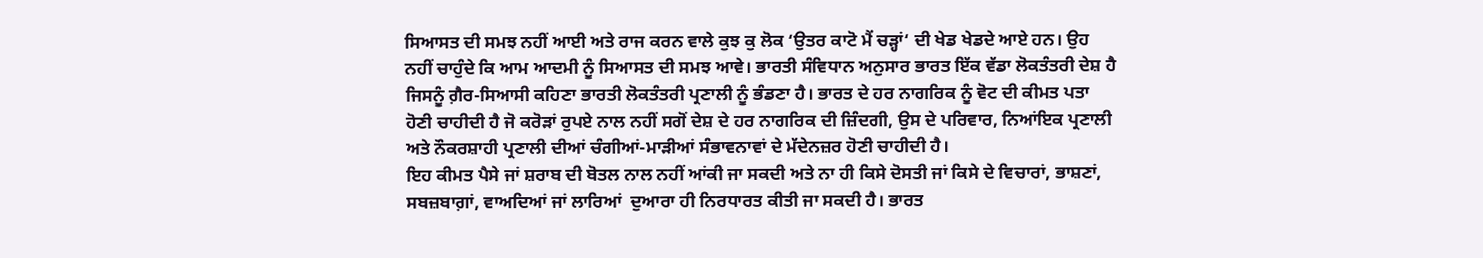ਸਿਆਸਤ ਦੀ ਸਮਝ ਨਹੀਂ ਆਈ ਅਤੇ ਰਾਜ ਕਰਨ ਵਾਲੇ ਕੁਝ ਕੁ ਲੋਕ ‘ਉਤਰ ਕਾਟੋ ਮੈਂ ਚੜ੍ਹਾਂ‘ ਦੀ ਖੇਡ ਖੇਡਦੇ ਆਏ ਹਨ। ਉਹ ਨਹੀਂ ਚਾਹੁੰਦੇ ਕਿ ਆਮ ਆਦਮੀ ਨੂੰ ਸਿਆਸਤ ਦੀ ਸਮਝ ਆਵੇ। ਭਾਰਤੀ ਸੰਵਿਧਾਨ ਅਨੁਸਾਰ ਭਾਰਤ ਇੱਕ ਵੱਡਾ ਲੋਕਤੰਤਰੀ ਦੇਸ਼ ਹੈ ਜਿਸਨੂੰ ਗ਼ੈਰ-ਸਿਆਸੀ ਕਹਿਣਾ ਭਾਰਤੀ ਲੋਕਤੰਤਰੀ ਪ੍ਰਣਾਲੀ ਨੂੰ ਭੰਡਣਾ ਹੈ। ਭਾਰਤ ਦੇ ਹਰ ਨਾਗਰਿਕ ਨੂੰ ਵੋਟ ਦੀ ਕੀਮਤ ਪਤਾ ਹੋਣੀ ਚਾਹੀਦੀ ਹੈ ਜੋ ਕਰੋੜਾਂ ਰੁਪਏ ਨਾਲ ਨਹੀਂ ਸਗੋਂ ਦੇਸ਼ ਦੇ ਹਰ ਨਾਗਰਿਕ ਦੀ ਜ਼ਿੰਦਗੀ, ਉਸ ਦੇ ਪਰਿਵਾਰ, ਨਿਆਂਇਕ ਪ੍ਰਣਾਲੀ ਅਤੇ ਨੌਕਰਸ਼ਾਹੀ ਪ੍ਰਣਾਲੀ ਦੀਆਂ ਚੰਗੀਆਂ-ਮਾੜੀਆਂ ਸੰਭਾਵਨਾਵਾਂ ਦੇ ਮੱਦੇਨਜ਼ਰ ਹੋਣੀ ਚਾਹੀਦੀ ਹੈ।
ਇਹ ਕੀਮਤ ਪੈਸੇ ਜਾਂ ਸ਼ਰਾਬ ਦੀ ਬੋਤਲ ਨਾਲ ਨਹੀਂ ਆਂਕੀ ਜਾ ਸਕਦੀ ਅਤੇ ਨਾ ਹੀ ਕਿਸੇ ਦੋਸਤੀ ਜਾਂ ਕਿਸੇ ਦੇ ਵਿਚਾਰਾਂ, ਭਾਸ਼ਣਾਂ, ਸਬਜ਼ਬਾਗ਼ਾਂ, ਵਾਅਦਿਆਂ ਜਾਂ ਲਾਰਿਆਂ  ਦੁਆਰਾ ਹੀ ਨਿਰਧਾਰਤ ਕੀਤੀ ਜਾ ਸਕਦੀ ਹੈ। ਭਾਰਤ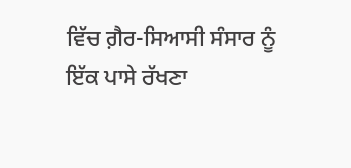ਵਿੱਚ ਗ਼ੈਰ-ਸਿਆਸੀ ਸੰਸਾਰ ਨੂੰ ਇੱਕ ਪਾਸੇ ਰੱਖਣਾ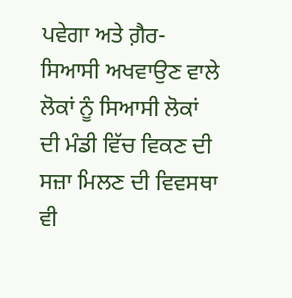ਪਵੇਗਾ ਅਤੇ ਗ਼ੈਰ-ਸਿਆਸੀ ਅਖਵਾਉਣ ਵਾਲੇ ਲੋਕਾਂ ਨੂੰ ਸਿਆਸੀ ਲੋਕਾਂ ਦੀ ਮੰਡੀ ਵਿੱਚ ਵਿਕਣ ਦੀ ਸਜ਼ਾ ਮਿਲਣ ਦੀ ਵਿਵਸਥਾ ਵੀ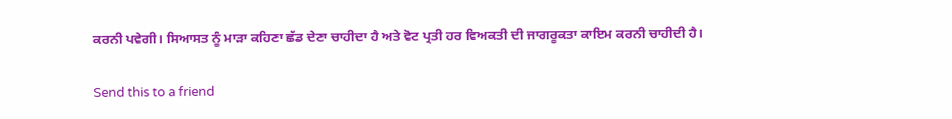ਕਰਨੀ ਪਵੇਗੀ। ਸਿਆਸਤ ਨੂੰ ਮਾੜਾ ਕਹਿਣਾ ਛੱਡ ਦੇਣਾ ਚਾਹੀਦਾ ਹੈ ਅਤੇ ਵੋਟ ਪ੍ਰਤੀ ਹਰ ਵਿਅਕਤੀ ਦੀ ਜਾਗਰੂਕਤਾ ਕਾਇਮ ਕਰਨੀ ਚਾਹੀਦੀ ਹੈ।

Send this to a friend